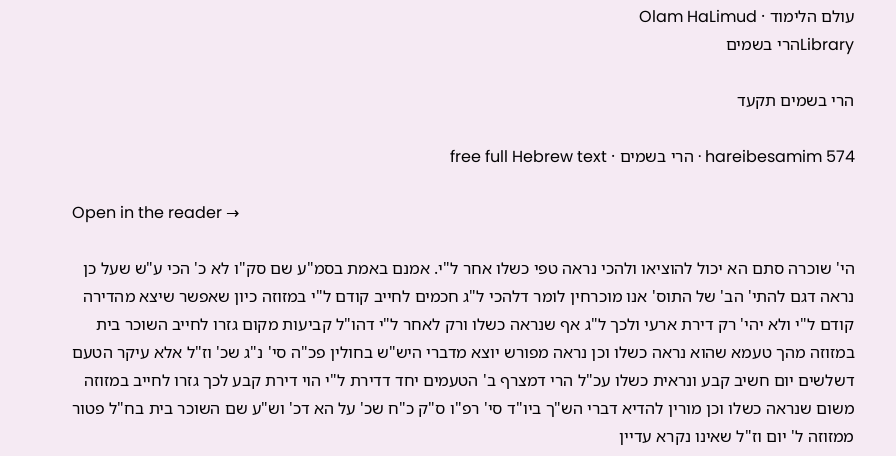עולם הלימוד · Olam HaLimud
Libraryהרי בשמים

הרי בשמים תקעד

hareibesamim 574 · הרי בשמים · free full Hebrew text

Open in the reader →

הי' שוכרה סתם הא יכול להוציאו ולהכי נראה טפי כשלו אחר ל"י. אמנם באמת בסמ"ע שם סק"ו לא כ' הכי ע"ש שעל כן נראה דגם להתי' הב' של התוס' אנו מוכרחין לומר דלהכי ל"ג חכמים לחייב קודם ל"י במזוזה כיון שאפשר שיצא מהדירה קודם ל"י ולא יהי' רק דירת ארעי ולכך ל"ג אף שנראה כשלו ורק לאחר ל"י דהו"ל קביעות מקום גזרו לחייב השוכר בית במזוזה מהך טעמא שהוא נראה כשלו וכן נראה מפורש יוצא מדברי היש"ש בחולין פכ"ה סי' נ"ג שכ' וז"ל אלא עיקר הטעם דשלשים יום חשיב קבע ונראית כשלו עכ"ל הרי דמצרף ב' הטעמים יחד דדירת ל"י הוי דירת קבע לכך גזרו לחייב במזוזה משום שנראה כשלו וכן מורין להדיא דברי הש"ך ביו"ד סי' רפ"ו ס"ק כ"ח שכ' על הא דכ' וש"ע שם השוכר בית בח"ל פטור ממזוזה ל' יום וז"ל שאינו נקרא עדיין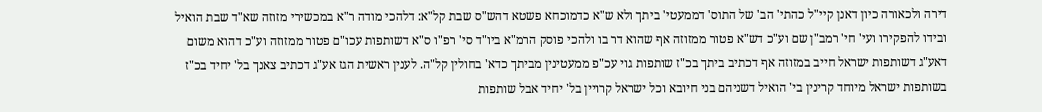דירה ולכאורה כיון דאנן קיי"ל כהתי' הב' של התוס' דממעטי' ביתך ולא ש"א כדמוכחא פשטא דהש"ס שבת קל"א: דלהכי מודה ר"א במכשירי מזוזה שא"ד שבת הואיל ובידו להפקירו ועי' חי' רמב"ן שם וע"כ דש"א פטור ממזוזה אף שהוא דר בו ולהכי פוסק הרמ"א ביו"ד סי' רפ"ו ס"א דשותפות עכו"ם פטור ממזוזה וע"כ דהוא משום דאע"ג דשותפות ישראל חייב במזוזה אף דכתיב ביתך בכ"ז שותפות גוי עכ"פ ממעטינין מביתך כדא' בחולין קל"ה. לענין ראשית הגז אע"ג דכתיב צאנך בל' יחיד בכ"ז בשותפות ישראל מיוחד קרינין בי' הואיל דשניהם בני חיובא וכל ישראל קרויין בל' יחיד אבל שותפות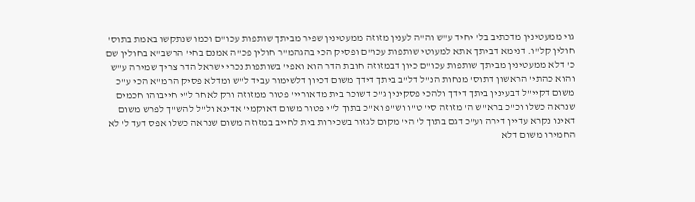גוי ממעטינין מדכתיב בל' יחיד ע"ש וה"ה לענין מזוזה ממעטינין שפיר מביתך שותפות עכו"ם וכמו שנתקשו באמת בתוס' חולין קל"ו. דנימא דביתך אתא למעוטי שותפות עכו"ם ופסיק הכי בהגהמ"ר חולין פכ"ה אמנם בחי' הרשב"א בחולין שם כ' דלא ממעטינין מביתך שותפות עכו"ם כיון דבמזוזה חובת הדר הוא ואפי' בשותפות נכרי ישראל הדר צריך שמירה ע"ש והוא כהתי' הראשון דתוס' מנחות הנ"ל דל"ב ביתך דידך משום דכיון דלשימור עביד ל"ש ומדלא פסיק הרמ"א הכי ע"כ משום דקיי"ל דבעינין ביתך דידך ולהכי פסקינין ג"כ דשוכר בית מדאוריי' פטור ממזוזה ורק לאחר ל"י חייבוהו חכמים שנראה כשלו וכ"כ ברא"ש ה' מזוזה סי' ט"ו וש"פ וא"כ בתוך ל"י פטור משום דאוקמי' אדינא ול"ל להש"ך לפרש משום דאינו נקרא עדיין דירה וע"כ דגם בתוך ל' הי' מקום לגזור בשכירות בית לחייב במזוזה משום שנראה כשלו אפס דעד ל' לא החמירו משום דלא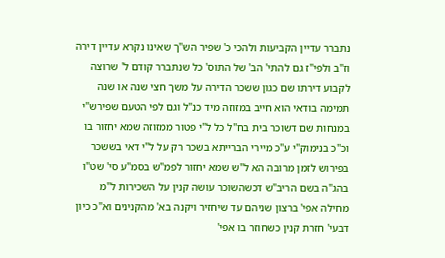נתברר עדיין הקביעות ולהכי כ' שפיר הש"ך שאינו נקרא עדיין דירה וז"ב ולפי"ז גם להתי' הב' של התוס' כל שנתברר קודם ל' שרוצה לקבוע דירתו שם כגון ששכר הדירה על משך חצי שנה או שנה תמימה בודאי הוא חייב במזוזה מיד כנ"ל וגם לפי הטעם שפירש"י במנחות שם דשוכר בית בח"ל כל ל"י פטור ממזוזה שמא יחזור בו וכ"כ בנימוק"י ע"כ מיירי הברייתא בשכר רק על ל"י דאי בששכר בפירוש לזמן מרובה הא ל"ש שמא יחזור לפמ"ש בסמ"ע סי' שט"ו בהג"ה בשם הריב"ש דכשהשוכר עושה קנין על השכירות ל"מ מחילה אפי' ברצון שניהם עד שיחזיר ויקנה בא' מהקנינים וא"כ כיון דבעי' חזרת קנין כשחוזר בו אפי'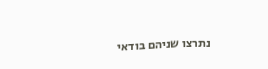נתרצו שניהם בודאי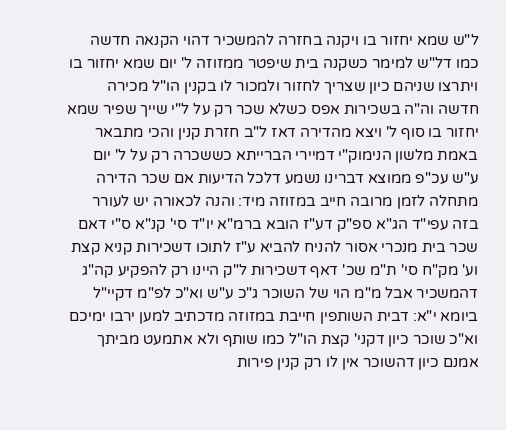ל"ש שמא יחזור בו ויקנה בחזרה להמשכיר דהוי הקנאה חדשה כמו דל"ש למימר כשקנה בית שיפטר ממזוזה ל' יום שמא יחזור בו ויתרצו שניהם כיון שצריך לחזור ולמכור לו בקנין הו"ל מכירה חדשה וה"ה בשכירות אפס כשלא שכר רק על ל"י שייך שפיר שמא יחזור בו סוף ל' ויצא מהדירה דאז ל"ב חזרת קנין והכי מתבאר באמת מלשון הנימוק"י דמיירי הברייתא כששכרה רק על ל' יום ע"ש עכ"פ ממוצא דברינו נשמע דלכל הדיעות אם שכר הדירה מתחלה לזמן מרובה חייב במזוזה מיד: והנה לכאורה יש לעורר בזה עפי"ד הג"א ספ"ק דע"ז הובא ברמ"א יו"ד סי' קנ"א ס"י דאם שכר בית מנכרי אסור להניח להביא ע"ז לתוכו דשכירות קניא קצת וע' מק"ח סי' ת"מ שכ' דאף דשכירות ל"ק היינו רק להפקיע קה"ג דהמשכיר אבל מ"מ הוי של השוכר ג"כ ע"ש וא"כ לפ"מ דקיי"ל ביומא י"א: דבית השותפין חייבת במזוזה מדכתיב למען ירבו ימיכם וא"כ שוכר כיון דקני' קצת הו"ל כמו שותף ולא אתמעט מביתך אמנם כיון דהשוכר אין לו רק קנין פירות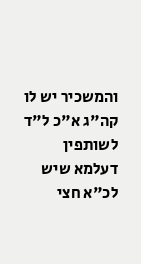והמשכיר יש לו קה"ג א"כ ל"ד לשותפין דעלמא שיש לכ"א חצי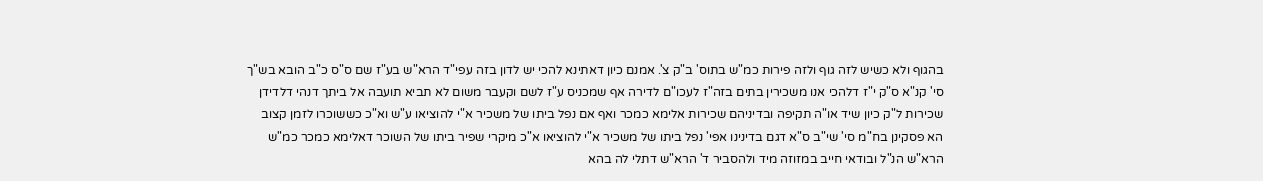בהגוף ולא כשיש לזה גוף ולזה פירות כמ"ש בתוס' ב"ק צ'. אמנם כיון דאתינא להכי יש לדון בזה עפי"ד הרא"ש בע"ז שם ס"ס כ"ב הובא בש"ך סי' קנ"א ס"ק י"ז דלהכי אנו משכירין בתים בזה"ז לעכו"ם לדירה אף שמכניס ע"ז לשם וקעבר משום לא תביא תועבה אל ביתך דנהי דלדידן שכירות ל"ק כיון שיד או"ה תקיפה ובדיניהם שכירות אלימא כמכר ואף אם נפל ביתו של משכיר א"י להוציאו ע"ש וא"כ כששוכרו לזמן קצוב הא פסקינן בח"מ סי' שי"ב ס"א דגם בדינינו אפי' נפל ביתו של משכיר א"י להוציאו א"כ מיקרי שפיר ביתו של השוכר דאלימא כמכר כמ"ש הרא"ש הנ"ל ובודאי חייב במזוזה מיד ולהסביר ד' הרא"ש דתלי לה בהא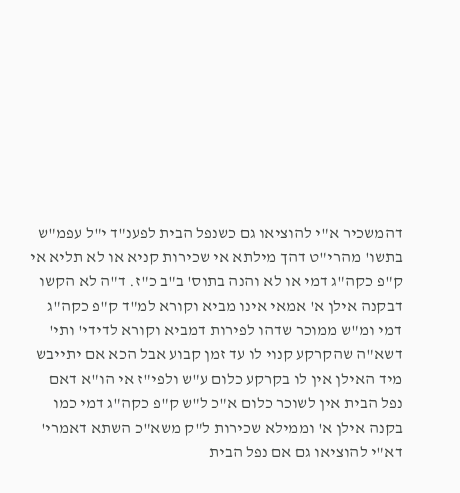דהמשכיר א"י להוציאו גם כשנפל הבית לפענ"ד י"ל עפמ"ש בתשו' מהרי"ט דהך מילתא אי שכירות קניא או לא תליא אי ק"פ כקה"ג דמי או לא והנה בתוס' ב"ב כ"ז. ד"ה לא הקשו דבקנה אילן א' אמאי אינו מביא וקורא למ"ד ק"פ כקה"ג דמי ומ"ש ממוכר שדהו לפירות דמביא וקורא לדידי' ותי' דשא"ה שהקרקע קנוי לו עד זמן קבוע אבל הכא אם יתייבש מיד האילן אין לו בקרקע כלום ע"ש ולפי"ז אי הו"א דאם נפל הבית אין לשוכר כלום א"כ ל"ש ק"פ כקה"ג דמי כמו בקנה אילן א' וממילא שכירות ל"ק משא"כ השתא דאמרי' דא"י להוציאו גם אם נפל הבית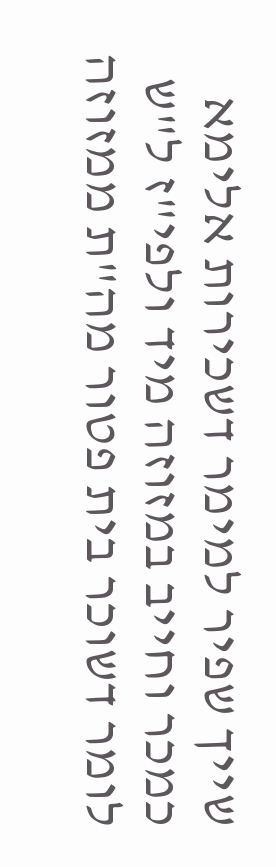שייך שפיר למימר דשכירות אלימא כמכר וחייב במזוזה מיד ולפי"ז ל"ש לומר דשוכר בית פטור מה"ת ממזוזה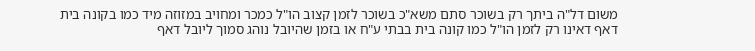משום דל"ה ביתך רק בשוכר סתם משא"כ בשוכר לזמן קצוב הו"ל כמכר ומחויב במזוזה מיד כמו בקונה בית דאף דאינו רק לזמן הו"ל כמו קונה בית בבתי ע"ח או בזמן שהיובל נוהג סמוך ליובל דאף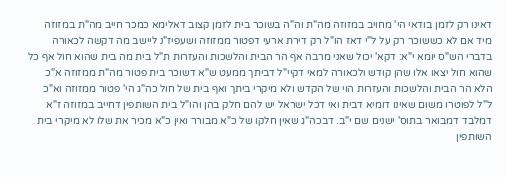דאינו רק לזמן בודאי הי' מחויב במזוזה מה"ת וה"ה בשוכר בית לזמן קצוב דאלימא כמכר חייב מה"ת במזוזה מיד אם לא כששוכר רק על ל"י דאז הו"ל רק דירת ארעי דפטור ממזוזה ושעפיז"נ ליישב מה דקשה לכאורה בדברי הש"ס יומא י"א: דקא' יכול שאני מרבה אף הר הבית והלשכות והעזרות ת"ל בית מה בית שהוא חול אף כל שהוא חול יצאו אלו שהן קודש ולכאורה למאי דקיי"ל דביתך ממעט ש"א דשוכר בית פטור מה"ת ממזוזה א"כ הלא הר הבית והלשכות והעזרות הוי של הקדש ולא מיקרי ביתך ואף בית של חול כה"ג הי' פטור ממזוזה וא"כ ל"ל לפוטרו משום שאינו דומיא דבית ואי דכל ישראל יש להם חלק בהן והו"ל בית השותפין דחייב במזוזה ז"א דמלבד דמבואר בתוס' ישנים שם י"ב. דבכה"ג שאין חלקו של כ"א מבורר ואין כ"א מכיר את שלו לא מיקרי בית השותפין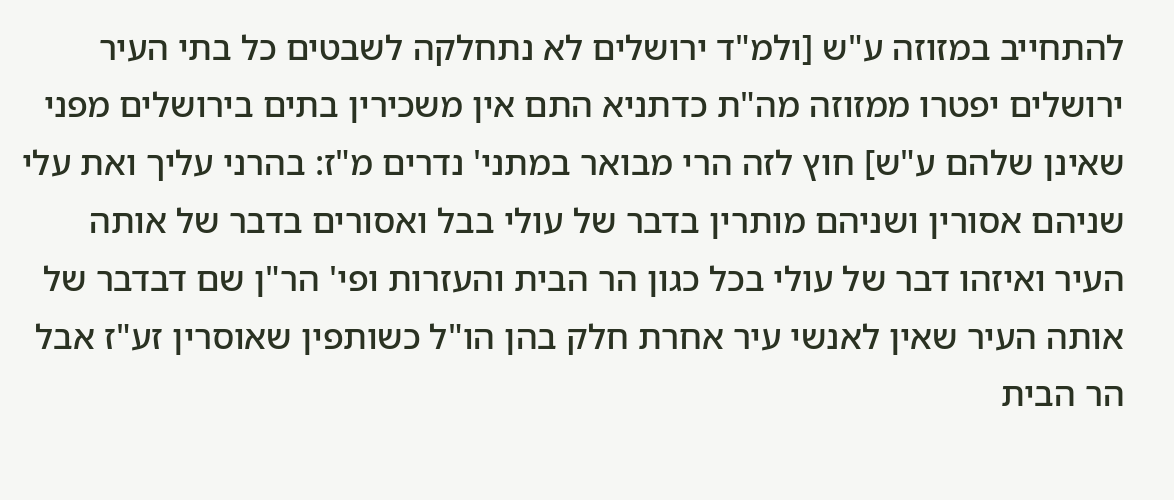להתחייב במזוזה ע"ש [ולמ"ד ירושלים לא נתחלקה לשבטים כל בתי העיר ירושלים יפטרו ממזוזה מה"ת כדתניא התם אין משכירין בתים בירושלים מפני שאינן שלהם ע"ש] חוץ לזה הרי מבואר במתני' נדרים מ"ז: בהרני עליך ואת עלי שניהם אסורין ושניהם מותרין בדבר של עולי בבל ואסורים בדבר של אותה העיר ואיזהו דבר של עולי בכל כגון הר הבית והעזרות ופי' הר"ן שם דבדבר של אותה העיר שאין לאנשי עיר אחרת חלק בהן הו"ל כשותפין שאוסרין זע"ז אבל הר הבית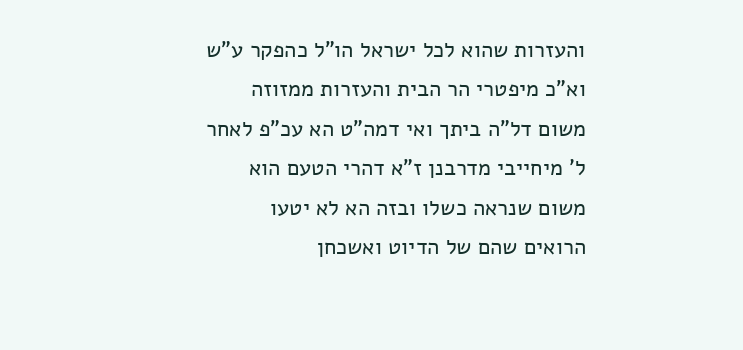והעזרות שהוא לכל ישראל הו"ל כהפקר ע"ש וא"כ מיפטרי הר הבית והעזרות ממזוזה משום דל"ה ביתך ואי דמה"ט הא עכ"פ לאחר ל' מיחייבי מדרבנן ז"א דהרי הטעם הוא משום שנראה כשלו ובזה הא לא יטעו הרואים שהם של הדיוט ואשכחן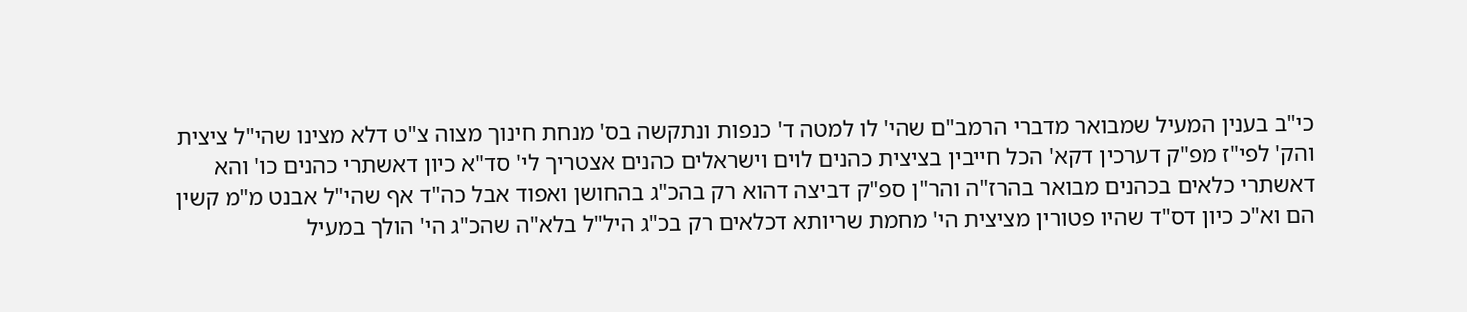כי"ב בענין המעיל שמבואר מדברי הרמב"ם שהי' לו למטה ד' כנפות ונתקשה בס' מנחת חינוך מצוה צ"ט דלא מצינו שהי"ל ציצית והק' לפי"ז מפ"ק דערכין דקא' הכל חייבין בציצית כהנים לוים וישראלים כהנים אצטריך לי' סד"א כיון דאשתרי כהנים כו' והא דאשתרי כלאים בכהנים מבואר בהרז"ה והר"ן ספ"ק דביצה דהוא רק בהכ"ג בהחושן ואפוד אבל כה"ד אף שהי"ל אבנט מ"מ קשין הם וא"כ כיון דס"ד שהיו פטורין מציצית הי' מחמת שריותא דכלאים רק בכ"ג היל"ל בלא"ה שהכ"ג הי' הולך במעיל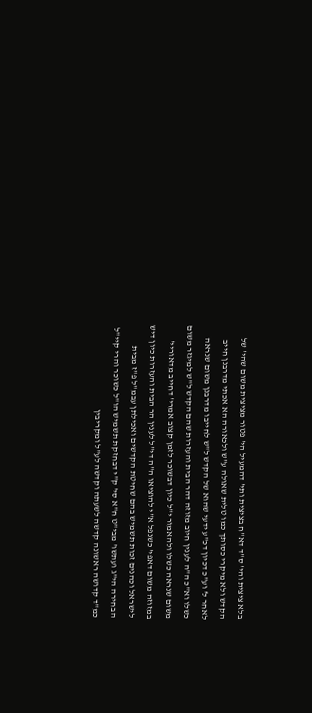בלא ציצית והי' ס"ד דא"ח בציצית ותי' דהמעיל הי' פטור מציצית משום שהי' של הקדש ולא מיקרי כסותך כמו טלית שאולה ע"ש ולכאורה הא אכתי מדרבנן חייב לאחר ל' וע"כ דכיון דכ"ע ידעי שהוא של הקדש ל"ש לחייבו מדרבנן משום שנראה כשלו וא"כ ה"ה לענין חיוב מזוזה דהר הבית והעזרות שהם הקדש ל"ש למיגזר משום משום שנראה כשלו ולהאמור י"ל כיון דבשוכר לזמן קצוב אמרי' דחייב מדאוריי' במזוזה משום דאפי' כשנפל א"י להוציאו ה"ה די"ל לענין הר הבית והעזרות כיון דיש לישראל וכהנים זכות תשמיש בהם שחיטת הקדשים ואכילתן עבמ"ל פ"ז מבית הבחירה הי"ג ועתשו' מבי"ט ח"א סי' ק"י דבחזקת תשמיש הו"ל כשוכר והרי קיי"ל כמ"ד קדושה ראשונה קדשה לשעתה וקדשה לע"ל ומקריבין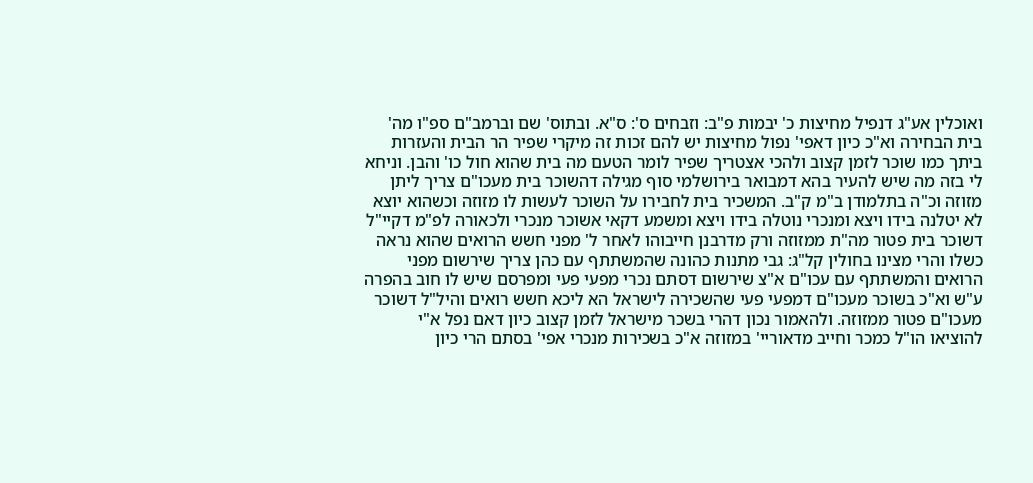ואוכלין אע"ג דנפיל מחיצות כ' יבמות פ"ב: וזבחים ס': ס"א. ובתוס' שם וברמב"ם ספ"ו מה' בית הבחירה וא"כ כיון דאפי' נפול מחיצות יש להם זכות זה מיקרי שפיר הר הבית והעזרות ביתך כמו שוכר לזמן קצוב ולהכי אצטריך שפיר לומר הטעם מה בית שהוא חול כו' והבן. וניחא לי בזה מה שיש להעיר בהא דמבואר בירושלמי סוף מגילה דהשוכר בית מעכו"ם צריך ליתן מזוזה וכ"ה בתלמודן ב"מ ק"ב. המשכיר בית לחבירו על השוכר לעשות לו מזוזה וכשהוא יוצא לא יטלנה בידו ויצא ומנכרי נוטלה בידו ויצא ומשמע דקאי אשוכר מנכרי ולכאורה לפ"מ דקיי"ל דשוכר בית פטור מה"ת ממזוזה ורק מדרבנן חייבוהו לאחר ל' מפני חשש הרואים שהוא נראה כשלו והרי מצינו בחולין קל"ג: גבי מתנות כהונה שהמשתתף עם כהן צריך שירשום מפני הרואים והמשתתף עם עכו"ם א"צ שירשום דסתם נכרי מפעי פעי ומפרסם שיש לו חוב בהפרה ע"ש וא"כ בשוכר מעכו"ם דמפעי פעי שהשכירה לישראל הא ליכא חשש רואים והיל"ל דשוכר מעכו"ם פטור ממזוזה. ולהאמור נכון דהרי בשכר מישראל לזמן קצוב כיון דאם נפל א"י להוציאו הו"ל כמכר וחייב מדאוריי' במזוזה א"כ בשכירות מנכרי אפי' בסתם הרי כיון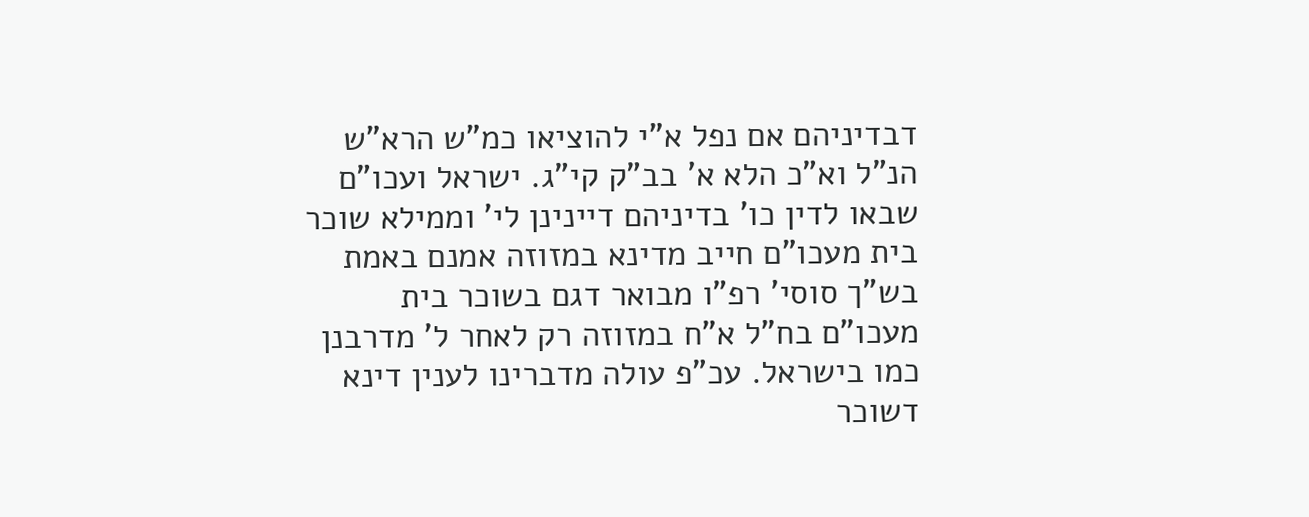דבדיניהם אם נפל א"י להוציאו כמ"ש הרא"ש הנ"ל וא"כ הלא א' בב"ק קי"ג. ישראל ועכו"ם שבאו לדין כו' בדיניהם דיינינן לי' וממילא שוכר בית מעכו"ם חייב מדינא במזוזה אמנם באמת בש"ך סוסי' רפ"ו מבואר דגם בשוכר בית מעכו"ם בח"ל א"ח במזוזה רק לאחר ל' מדרבנן כמו בישראל. עכ"פ עולה מדברינו לענין דינא דשוכר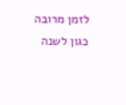לזמן מרובה כגון לשנה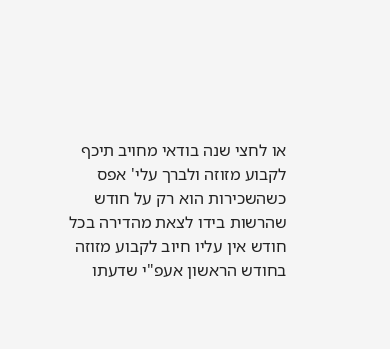או לחצי שנה בודאי מחויב תיכף לקבוע מזוזה ולברך עלי' אפס כשהשכירות הוא רק על חודש שהרשות בידו לצאת מהדירה בכל חודש אין עליו חיוב לקבוע מזוזה בחודש הראשון אעפ"י שדעתו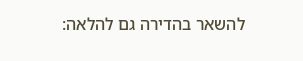להשאר בהדירה גם להלאה: